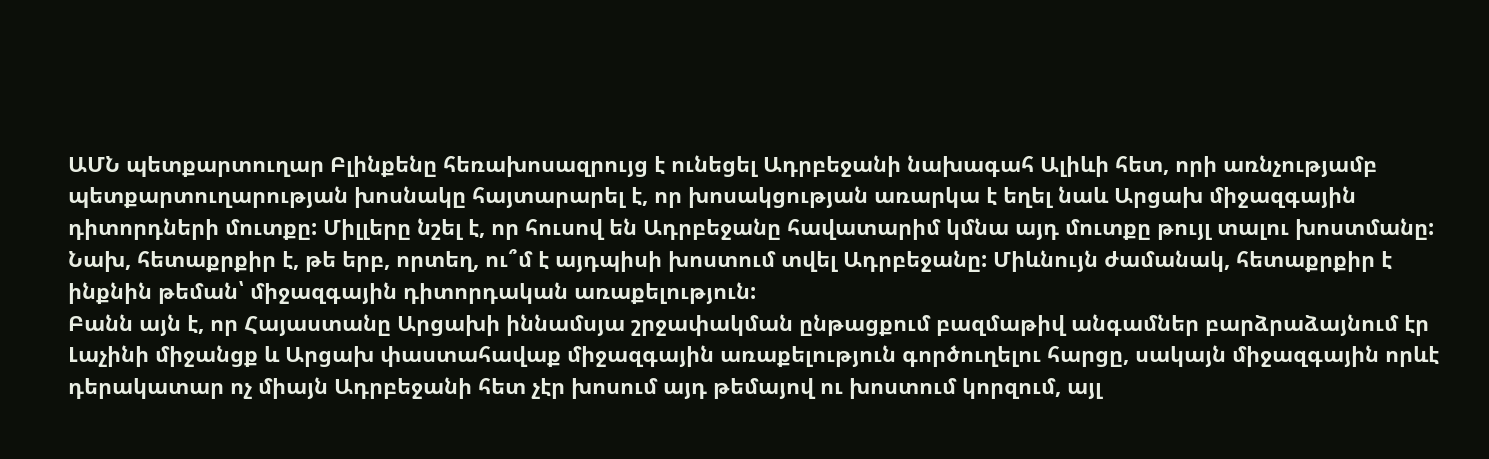ԱՄՆ պետքարտուղար Բլինքենը հեռախոսազրույց է ունեցել Ադրբեջանի նախագահ Ալիևի հետ, որի առնչությամբ պետքարտուղարության խոսնակը հայտարարել է, որ խոսակցության առարկա է եղել նաև Արցախ միջազգային դիտորդների մուտքը: Միլլերը նշել է, որ հուսով են Ադրբեջանը հավատարիմ կմնա այդ մուտքը թույլ տալու խոստմանը: Նախ, հետաքրքիր է, թե երբ, որտեղ, ու՞մ է այդպիսի խոստում տվել Ադրբեջանը: Միևնույն ժամանակ, հետաքրքիր է ինքնին թեման՝ միջազգային դիտորդական առաքելություն:
Բանն այն է, որ Հայաստանը Արցախի իննամսյա շրջափակման ընթացքում բազմաթիվ անգամներ բարձրաձայնում էր Լաչինի միջանցք և Արցախ փաստահավաք միջազգային առաքելություն գործուղելու հարցը, սակայն միջազգային որևէ դերակատար ոչ միայն Ադրբեջանի հետ չէր խոսում այդ թեմայով ու խոստում կորզում, այլ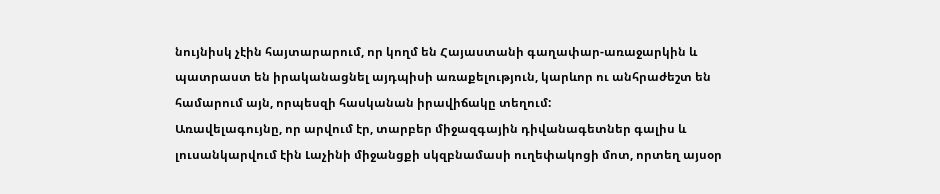նույնիսկ չէին հայտարարում, որ կողմ են Հայաստանի գաղափար-առաջարկին և պատրաստ են իրականացնել այդպիսի առաքելություն, կարևոր ու անհրաժեշտ են համարում այն, որպեսզի հասկանան իրավիճակը տեղում:
Առավելագույնը, որ արվում էր, տարբեր միջազգային դիվանագետներ գալիս և լուսանկարվում էին Լաչինի միջանցքի սկզբնամասի ուղեփակոցի մոտ, որտեղ այսօր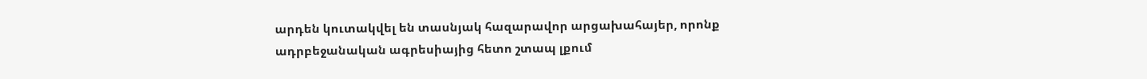արդեն կուտակվել են տասնյակ հազարավոր արցախահայեր, որոնք ադրբեջանական ագրեսիայից հետո շտապ լքում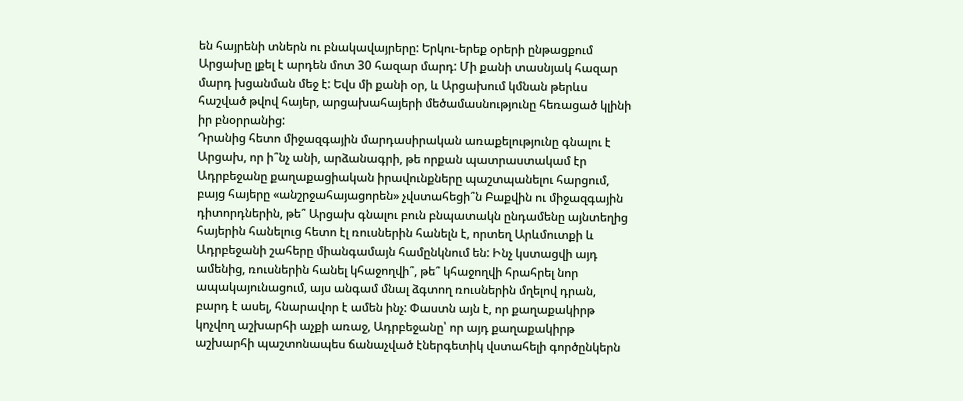են հայրենի տներն ու բնակավայրերը: Երկու-երեք օրերի ընթացքում Արցախը լքել է արդեն մոտ 30 հազար մարդ: Մի քանի տասնյակ հազար մարդ խցանման մեջ է: Եվս մի քանի օր, և Արցախում կմնան թերևս հաշված թվով հայեր, արցախահայերի մեծամասնությունը հեռացած կլինի իր բնօրրանից:
Դրանից հետո միջազգային մարդասիրական առաքելությունը գնալու է Արցախ, որ ի՞նչ անի, արձանագրի, թե որքան պատրաստակամ էր Ադրբեջանը քաղաքացիական իրավունքները պաշտպանելու հարցում, բայց հայերը «անշրջահայացորեն» չվստահեցի՞ն Բաքվին ու միջազգային դիտորդներին, թե՞ Արցախ գնալու բուն բնպատակն ընդամենը այնտեղից հայերին հանելուց հետո էլ ռուսներին հանելն է, որտեղ Արևմուտքի և Ադրբեջանի շահերը միանգամայն համընկնում են: Ինչ կստացվի այդ ամենից, ռուսներին հանել կհաջողվի՞, թե՞ կհաջողվի հրահրել նոր ապակայունացում, այս անգամ մնալ ձգտող ռուսներին մղելով դրան, բարդ է ասել, հնարավոր է ամեն ինչ: Փաստն այն է, որ քաղաքակիրթ կոչվող աշխարհի աչքի առաջ, Ադրբեջանը՝ որ այդ քաղաքակիրթ աշխարհի պաշտոնապես ճանաչված էներգետիկ վստահելի գործընկերն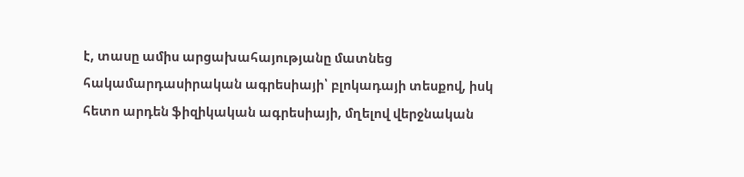է, տասը ամիս արցախահայությանը մատնեց հակամարդասիրական ագրեսիայի՝ բլոկադայի տեսքով, իսկ հետո արդեն ֆիզիկական ագրեսիայի, մղելով վերջնական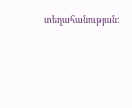տեղահանության: